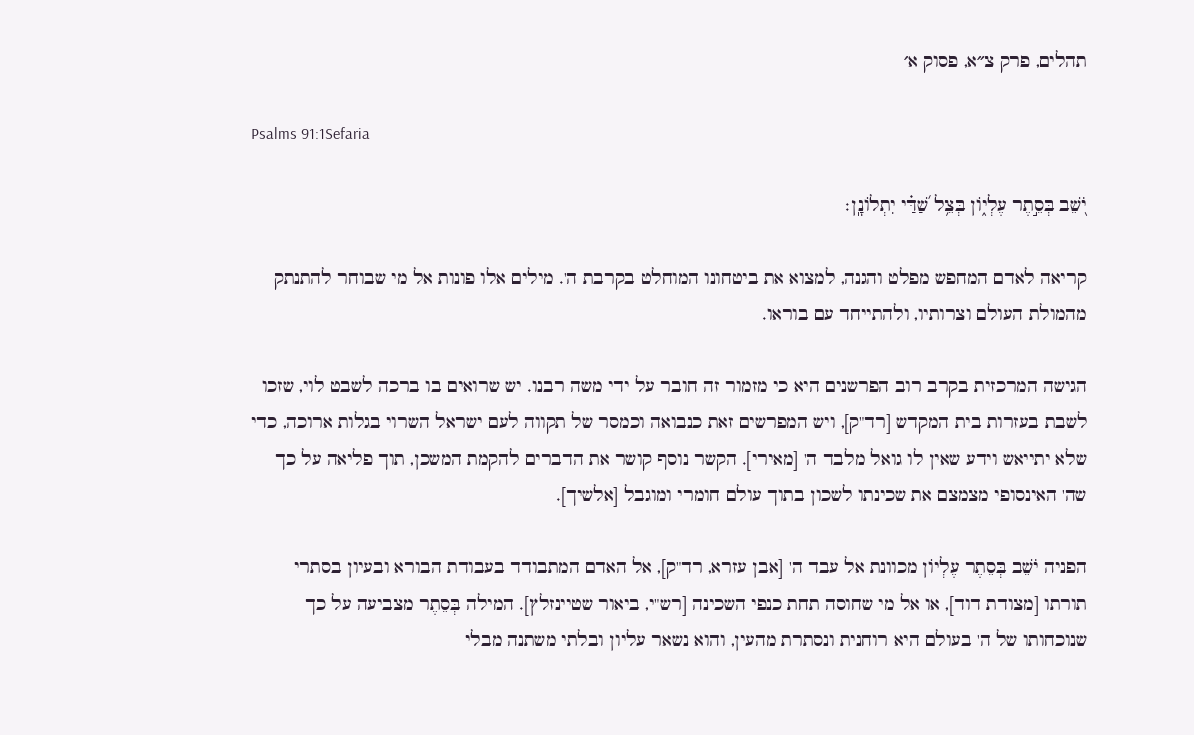תהלים, פרק צ״א, פסוק א׳

Psalms 91:1Sefaria

יֹ֭שֵׁב בְּסֵ֣תֶר עֶלְי֑וֹן בְּצֵ֥ל שַׁ֝דַּ֗י יִתְלוֹנָֽן׃

קריאה לאדם המחפש מפלט והגנה, למצוא את ביטחונו המוחלט בקרבת ה'. מילים אלו פונות אל מי שבוחר להתנתק מהמולת העולם וצרותיו, ולהתייחד עם בוראו.

הגישה המרכזית בקרב רוב הפרשנים היא כי מזמור זה חובר על ידי משה רבנו. יש שרואים בו ברכה לשבט לוי, שזכו לשבת בעזרות בית המקדש [רד"ק], ויש המפרשים זאת כנבואה וכמסר של תקווה לעם ישראל השרוי בגלות ארוכה, כדי שלא יתייאש וידע שאין לו גואל מלבד ה' [מאירי]. הקשר נוסף קושר את הדברים להקמת המשכן, תוך פליאה על כך שה' האינסופי מצמצם את שכינתו לשכון בתוך עולם חומרי ומוגבל [אלשיך].

הפניה יֹשֵׁב בְּסֵתֶר עֶלְיוֹן מכוונת אל עבד ה' [אבן עזרא, רד"ק], אל האדם המתבודד בעבודת הבורא ובעיון בסתרי תורתו [מצודת דוד], או אל מי שחוסה תחת כנפי השכינה [רש"י, ביאור שטיינזלץ]. המילה בְּסֵתֶר מצביעה על כך שנוכחותו של ה' בעולם היא רוחנית ונסתרת מהעין, והוא נשאר עליון ובלתי משתנה מבלי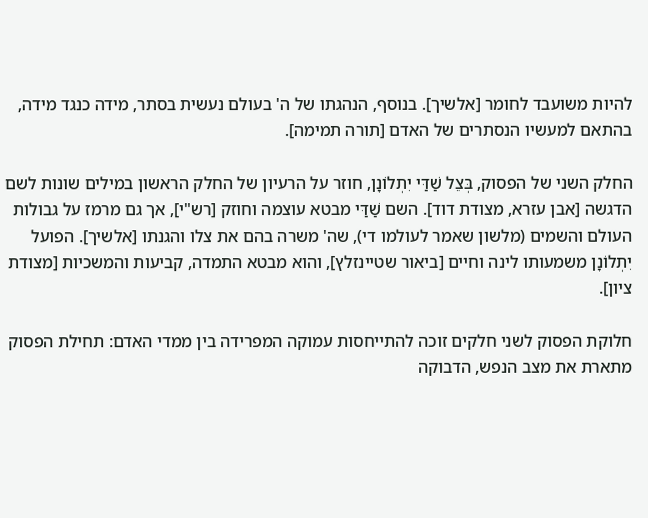להיות משועבד לחומר [אלשיך]. בנוסף, הנהגתו של ה' בעולם נעשית בסתר, מידה כנגד מידה, בהתאם למעשיו הנסתרים של האדם [תורה תמימה].

החלק השני של הפסוק, בְּצֵל שַׁדַּי יִתְלוֹנָן, חוזר על הרעיון של החלק הראשון במילים שונות לשם הדגשה [אבן עזרא, מצודת דוד]. השם שַׁדַּי מבטא עוצמה וחוזק [רש"י], אך גם מרמז על גבולות העולם והשמים (מלשון שאמר לעולמו די), שה' משרה בהם את צלו והגנתו [אלשיך]. הפועל יִתְלוֹנָן משמעותו לינה וחיים [ביאור שטיינזלץ], והוא מבטא התמדה, קביעות והמשכיות [מצודת ציון].

חלוקת הפסוק לשני חלקים זוכה להתייחסות עמוקה המפרידה בין ממדי האדם: תחילת הפסוק מתארת את מצב הנפש, הדבוקה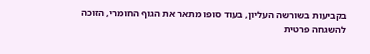בקביעות בשורשה העליון, בעוד סופו מתאר את הגוף החומרי, הזוכה להשגחה פרטית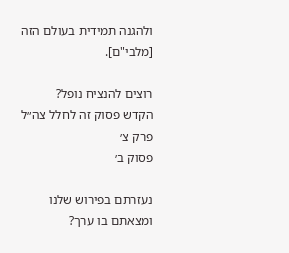ולהגנה תמידית בעולם הזה [מלבי"ם].

רוצים להנציח נופל?
הקדש פסוק זה לחלל צה״ל
פרק צ׳
פסוק ב׳

נעזרתם בפירוש שלנו ומצאתם בו ערך?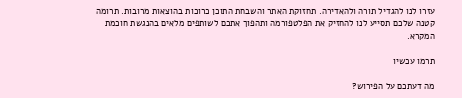עזרו לנו להגדיל תורה ולהאדירה. תחזוקת האתר והשבחת התוכן כרוכות בהוצאות מרובות. תרומה קטנה שלכם תסייע לנו להחזיק את הפלטפורמה ותהפוך אתכם לשותפים מלאים בהנגשת חוכמת המקרא.

תרמו עכשיו

מה דעתכם על הפירוש?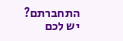התחברתם? יש לכם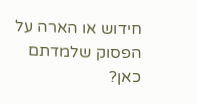חידוש או הארה על הפסוק שלמדתם כאן?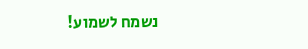נשמח לשמוע!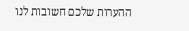ההערות שלכם חשובות לנו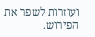ועוזרות לשפר את הפירוש.